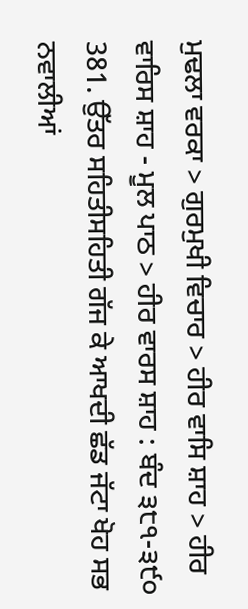ਮੁਢਲਾ ਵਰਕਾ > ਗੁਰਮੁਖੀ ਵਿਚਾਰ > ਹੀਰ ਵਾਸਿ ਸ਼ਾਹ > ਹੀਰ ਵਾਰਿਸ ਸ਼ਾਹ - ਮੂਲ ਪਾਠ > ਹੀਰ ਵਾਰਸ ਸ਼ਾਹ : ਬੰਦ ੩੮੧-੩੯੦
381. ਉੱਤਰ ਸਹਿਤੀਸਹਿਤੀ ਗੱਜ ਕੇ ਆਖਦੀ ਛੱਡ ਜੱਟਾ ਖੋਹ ਸਭ ਨਵਾਲੀਆਂ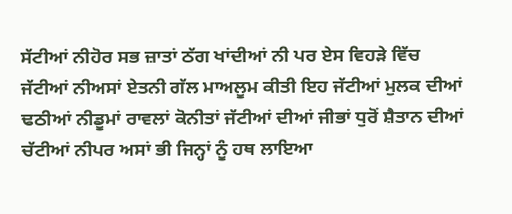ਸੱਟੀਆਂ ਨੀਹੋਰ ਸਭ ਜ਼ਾਤਾਂ ਠੱਗ ਖਾਂਦੀਆਂ ਨੀ ਪਰ ਏਸ ਵਿਹੜੇ ਵਿੱਚ ਜੱਟੀਆਂ ਨੀਅਸਾਂ ਏਤਨੀ ਗੱਲ ਮਾਅਲੂਮ ਕੀਤੀ ਇਹ ਜੱਟੀਆਂ ਮੁਲਕ ਦੀਆਂ ਢਠੀਆਂ ਨੀਡੂਮਾਂ ਰਾਵਲਾਂ ਕੋਨੀਤਾਂ ਜੱਟੀਆਂ ਦੀਆਂ ਜੀਭਾਂ ਧੁਰੋਂ ਸ਼ੈਤਾਨ ਦੀਆਂ ਚੱਟੀਆਂ ਨੀਪਰ ਅਸਾਂ ਭੀ ਜਿਨ੍ਹਾਂ ਨੂੰ ਹਥ ਲਾਇਆ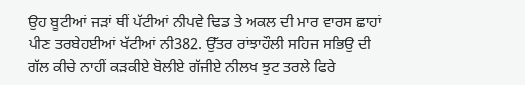ਉਹ ਬੂਟੀਆਂ ਜੜਾਂ ਥੀਂ ਪੱਟੀਆਂ ਨੀਪਵੇ ਢਿਡ ਤੇ ਅਕਲ ਦੀ ਮਾਰ ਵਾਰਸ ਛਾਹਾਂ ਪੀਣ ਤਰਬੇਹਈਆਂ ਖੱਟੀਆਂ ਨੀ382. ਉੱਤਰ ਰਾਂਝਾਹੌਲੀ ਸਹਿਜ ਸਭਿਉ ਦੀ ਗੱਲ ਕੀਚੇ ਨਾਹੀਂ ਕੜਕੀਏ ਬੋਲੀਏ ਗੱਜੀਏ ਨੀਲਖ ਝੁਟ ਤਰਲੇ ਫਿਰੇ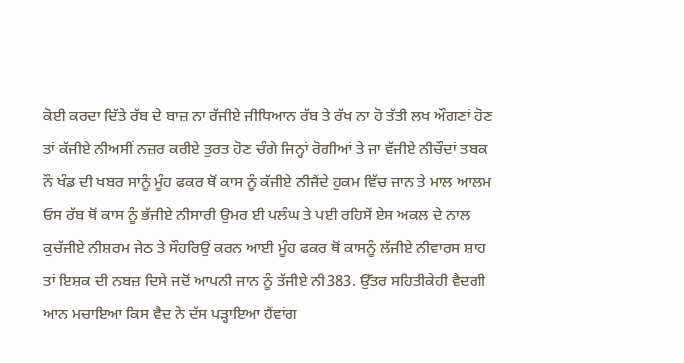ਕੋਈ ਕਰਦਾ ਦਿੱਤੇ ਰੱਬ ਦੇ ਬਾਜ਼ ਨਾ ਰੱਜੀਏ ਜੀਧਿਆਨ ਰੱਬ ਤੇ ਰੱਖ ਨਾ ਹੋ ਤੱਤੀ ਲਖ ਔਗਣਾਂ ਹੋਣ ਤਾਂ ਕੱਜੀਏ ਨੀਅਸੀਂ ਨਜ਼ਰ ਕਰੀਏ ਤੁਰਤ ਹੋਣ ਚੰਗੇ ਜਿਨ੍ਹਾਂ ਰੋਗੀਆਂ ਤੇ ਜਾ ਵੱਜੀਏ ਨੀਚੌਦਾਂ ਤਬਕ ਨੌ ਖੰਡ ਦੀ ਖਬਰ ਸਾਨੂੰ ਮੂੰਹ ਫਕਰ ਥੋਂ ਕਾਸ ਨੂੰ ਕੱਜੀਏ ਨੀਜੈਂਦੇ ਹੁਕਮ ਵਿੱਚ ਜਾਨ ਤੇ ਮਾਲ ਆਲਮ ਓਸ ਰੱਬ ਥੋਂ ਕਾਸ ਨੂੰ ਭੱਜੀਏ ਨੀਸਾਰੀ ਉਮਰ ਈ ਪਲੰਘ ਤੇ ਪਈ ਰਹਿਸੇਂ ਏਸ ਅਕਲ ਦੇ ਨਾਲ ਕੁਚੱਜੀਏ ਨੀਸ਼ਰਮ ਜੇਠ ਤੇ ਸੌਹਰਿਉਂ ਕਰਨ ਆਈ ਮੂੰਹ ਫਕਰ ਥੋਂ ਕਾਸਨੂੰ ਲੱਜੀਏ ਨੀਵਾਰਸ ਸ਼ਾਹ ਤਾਂ ਇਸ਼ਕ ਦੀ ਨਬਜ਼ ਦਿਸੇ ਜਦੋਂ ਆਪਨੀ ਜਾਨ ਨੂੰ ਤੱਜੀਏ ਨੀ383. ਉੱਤਰ ਸਹਿਤੀਕੇਹੀ ਵੈਦਗੀ ਆਨ ਮਚਾਇਆ ਕਿਸ ਵੈਦ ਨੇ ਦੱਸ ਪੜ੍ਹਾਇਆ ਹੈਂਵਾਂਗ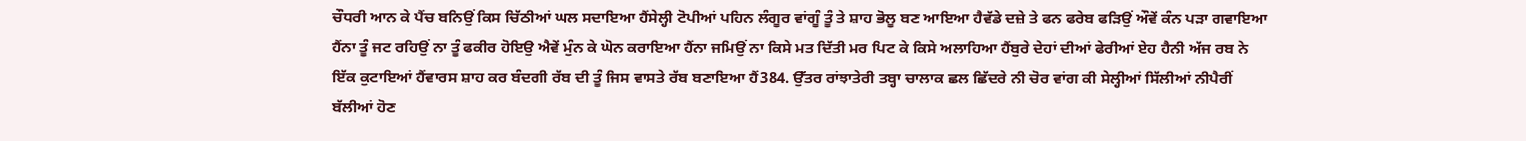ਚੌਧਰੀ ਆਨ ਕੇ ਪੈਂਚ ਬਨਿਉਂ ਕਿਸ ਚਿੱਠੀਆਂ ਘਲ ਸਦਾਇਆ ਹੈਂਸੇਲ੍ਹੀ ਟੋਪੀਆਂ ਪਹਿਨ ਲੰਗੂਰ ਵਾਂਗੂੰ ਤੂੰ ਤੇ ਸ਼ਾਹ ਭੋਲੂ ਬਣ ਆਇਆ ਹੈਵੱਡੇ ਦਜ਼ੇ ਤੇ ਫਨ ਫਰੇਬ ਫੜਿਉਂ ਔਵੇਂ ਕੰਨ ਪੜਾ ਗਵਾਇਆ ਹੈਂਨਾ ਤੂੰ ਜਟ ਰਹਿਉਂ ਨਾ ਤੂੰ ਫਕੀਰ ਹੋਇਉ ਐਵੇਂ ਮੁੰਨ ਕੇ ਘੋਨ ਕਰਾਇਆ ਹੈਂਨਾ ਜਮਿਉਂ ਨਾ ਕਿਸੇ ਮਤ ਦਿੱਤੀ ਮਰ ਪਿਟ ਕੇ ਕਿਸੇ ਅਲਾਹਿਆ ਹੈਂਬੁਰੇ ਦੇਹਾਂ ਦੀਆਂ ਫੇਰੀਆਂ ਏਹ ਹੈਨੀ ਅੱਜ ਰਬ ਨੇ ਇੱਕ ਕੁਟਾਇਆਂ ਹੈਂਵਾਰਸ ਸ਼ਾਹ ਕਰ ਬੰਦਗੀ ਰੱਬ ਦੀ ਤੂੰ ਜਿਸ ਵਾਸਤੇ ਰੱਬ ਬਣਾਇਆ ਹੈਂ384. ਉੱਤਰ ਰਾਂਝਾਤੇਰੀ ਤਬ੍ਹਾ ਚਾਲਾਕ ਛਲ ਛਿੱਦਰੇ ਨੀ ਚੋਰ ਵਾਂਗ ਕੀ ਸੇਲ੍ਹੀਆਂ ਸਿੱਲੀਆਂ ਨੀਪੈਰੀਂ ਬੱਲੀਆਂ ਹੋਣ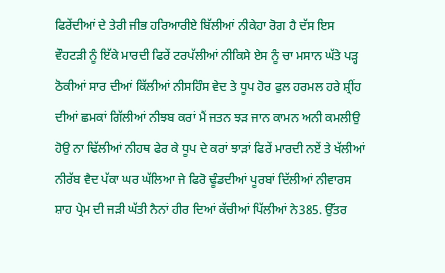ਫਿਰੇਂਦੀਆਂ ਦੇ ਤੇਰੀ ਜੀਭ ਹਰਿਆਰੀਏ ਬਿੱਲੀਆਂ ਨੀਕੇਹਾ ਰੋਗ ਹੈ ਦੱਸ ਇਸ ਵੌਹਟੜੀ ਨੂੰ ਇੱਕੇ ਮਾਰਦੀ ਫਿਰੇਂ ਟਰਪੱਲੀਆਂ ਨੀਕਿਸੇ ਏਸ ਨੂੰ ਚਾ ਮਸਾਨ ਘੱਤੇ ਪੜ੍ਹ ਠੋਕੀਆਂ ਸਾਰ ਦੀਆਂ ਕਿੱਲੀਆਂ ਨੀਸਹਿੰਸ ਵੇਦ ਤੇ ਧੂਪ ਹੋਰ ਫੁਲ ਹਰਮਲ ਹਰੇ ਸ਼੍ਰੀਂਹ ਦੀਆਂ ਛਮਕਾਂ ਗਿੱਲੀਆਂ ਨੀਝਬ ਕਰਾਂ ਮੈਂ ਜਤਨ ਝੜ ਜਾਨ ਕਾਮਨ ਅਨੀ ਕਮਲੀਉ ਹੋਉ ਨਾ ਢਿੱਲੀਆਂ ਨੀਹਥ ਫੇਰ ਕੇ ਧੂਪ ਦੇ ਕਰਾਂ ਝਾੜਾਂ ਫਿਰੇਂ ਮਾਰਦੀ ਨਏਂ ਤੇ ਖੱਲੀਆਂ ਨੀਰੱਬ ਵੈਦ ਪੱਕਾ ਘਰ ਘੱਲਿਆ ਜੇ ਫਿਰੋ ਢੂੰਡਦੀਆਂ ਪੂਰਬਾਂ ਦਿੱਲੀਆਂ ਨੀਵਾਰਸ ਸ਼ਾਹ ਪ੍ਰੇਮ ਦੀ ਜੜੀ ਘੱਤੀ ਨੈਨਾਂ ਹੀਰ ਦਿਆਂ ਕੱਚੀਆਂ ਪਿੱਲੀਆਂ ਨੇ385. ਉੱਤਰ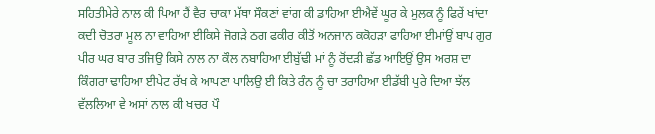ਸਹਿਤੀਮੇਰੇ ਨਾਲ ਕੀ ਪਿਆ ਹੈਂ ਵੈਰ ਚਾਕਾ ਮੱਥਾ ਸੌਕਣਾਂ ਵਾਂਗ ਕੀ ਡਾਹਿਆ ਈਐਵੇਂ ਘੂਰ ਕੇ ਮੁਲਕ ਨੂੰ ਫਿਰੇਂ ਖਾਂਦਾ ਕਦੀ ਚੋਤਰਾ ਮੂਲ ਨਾ ਵਾਹਿਆ ਈਕਿਸੇ ਜੋਗੜੇ ਠਗ ਫਕੀਰ ਕੀਤੋਂ ਅਨਜਾਨ ਕਕੋਹੜਾ ਫਾਹਿਆ ਈਮਾਂਉਂ ਬਾਪ ਗੁਰ ਪੀਰ ਘਰ ਬਾਰ ਤਜਿਉ ਕਿਸੇ ਨਾਲ ਨਾ ਕੌਲ ਨਬਾਹਿਆ ਈਬੁੱਢੀ ਮਾਂ ਨੂੰ ਰੋਂਦੜੀ ਛੱਡ ਆਇਉਂ ਉਸ ਅਰਸ਼ ਦਾ ਕਿੰਗਰਾ ਢਾਹਿਆ ਈਪੇਟ ਰੱਖ ਕੇ ਆਪਣਾ ਪਾਲਿਉ ਈ ਕਿਤੇ ਰੰਨ ਨੂੰ ਚਾ ਤਰਾਹਿਆ ਈਡੱਬੀ ਪੁਰੇ ਦਿਆ ਝੱਲ ਵੱਲਲਿਆ ਵੇ ਅਸਾਂ ਨਾਲ ਕੀ ਖਚਰ ਪੌ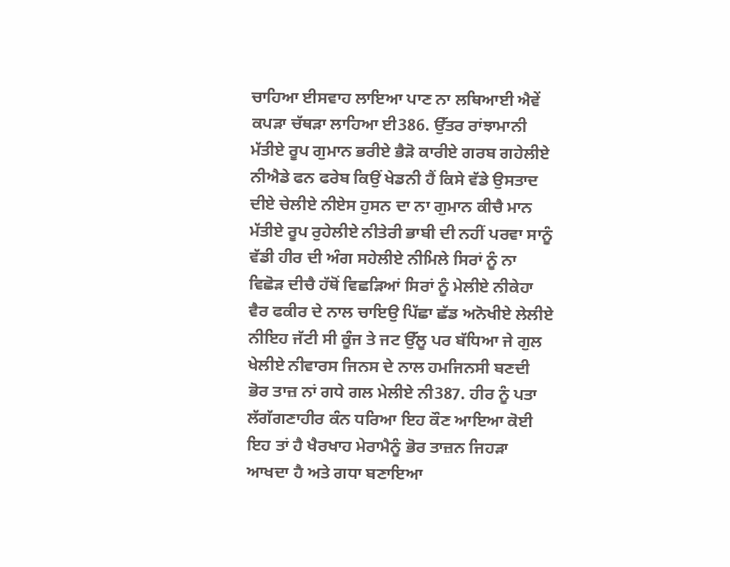ਚਾਹਿਆ ਈਸਵਾਹ ਲਾਇਆ ਪਾਣ ਨਾ ਲਥਿਆਈ ਐਵੇਂ ਕਪੜਾ ਚੱਥੜਾ ਲਾਹਿਆ ਈ386. ਉੱਤਰ ਰਾਂਝਾਮਾਨੀ ਮੱਤੀਏ ਰੂਪ ਗੁਮਾਨ ਭਰੀਏ ਭੈੜੋ ਕਾਰੀਏ ਗਰਬ ਗਹੇਲੀਏ ਨੀਐਡੇ ਫਨ ਫਰੇਬ ਕਿਉਂ ਖੇਡਨੀ ਹੈਂ ਕਿਸੇ ਵੱਡੇ ਉਸਤਾਦ ਦੀਏ ਚੇਲੀਏ ਨੀਏਸ ਹੁਸਨ ਦਾ ਨਾ ਗੁਮਾਨ ਕੀਚੈ ਮਾਨ ਮੱਤੀਏ ਰੂਪ ਰੁਹੇਲੀਏ ਨੀਤੇਰੀ ਭਾਬੀ ਦੀ ਨਹੀਂ ਪਰਵਾ ਸਾਨੂੰ ਵੱਡੀ ਹੀਰ ਦੀ ਅੰਗ ਸਹੇਲੀਏ ਨੀਮਿਲੇ ਸਿਰਾਂ ਨੂੰ ਨਾ ਵਿਛੋੜ ਦੀਚੈ ਹੱਥੋਂ ਵਿਛੜਿਆਂ ਸਿਰਾਂ ਨੂੰ ਮੇਲੀਏ ਨੀਕੇਹਾ ਵੈਰ ਫਕੀਰ ਦੇ ਨਾਲ ਚਾਇਉ ਪਿੱਛਾ ਛੱਡ ਅਨੋਖੀਏ ਲੇਲੀਏ ਨੀਇਹ ਜੱਟੀ ਸੀ ਕੂੰਜ ਤੇ ਜਟ ਉੱਲੂ ਪਰ ਬੱਧਿਆ ਜੇ ਗੁਲ ਖੇਲੀਏ ਨੀਵਾਰਸ ਜਿਨਸ ਦੇ ਨਾਲ ਹਮਜਿਨਸੀ ਬਣਦੀ ਭੋਰ ਤਾਜ਼ ਨਾਂ ਗਧੇ ਗਲ ਮੇਲੀਏ ਨੀ387. ਹੀਰ ਨੂੰ ਪਤਾ ਲੱਗੱਗਣਾਹੀਰ ਕੰਨ ਧਰਿਆ ਇਹ ਕੌਣ ਆਇਆ ਕੋਈ ਇਹ ਤਾਂ ਹੈ ਖੈਰਖਾਹ ਮੇਰਾਮੈਨੂੰ ਭੋਰ ਤਾਜ਼ਨ ਜਿਹੜਾ ਆਖਦਾ ਹੈ ਅਤੇ ਗਧਾ ਬਣਾਇਆ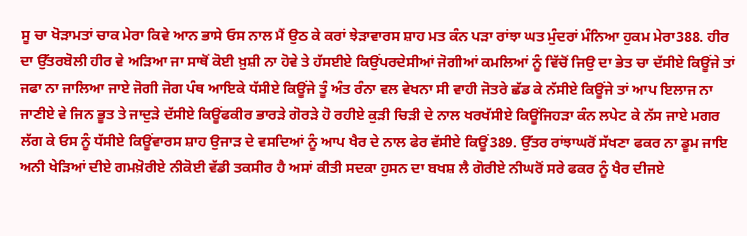ਸੂ ਚਾ ਖੋੜਾਮਤਾਂ ਚਾਕ ਮੇਰਾ ਕਿਵੇ ਆਨ ਭਾਸੇ ਓਸ ਨਾਲ ਮੈਂ ਉਠ ਕੇ ਕਰਾਂ ਝੇੜਾਵਾਰਸ ਸ਼ਾਹ ਮਤ ਕੰਨ ਪੜਾ ਰਾਂਝਾ ਘਤ ਮੁੰਦਰਾਂ ਮੰਨਿਆ ਹੁਕਮ ਮੇਰਾ388. ਹੀਰ ਦਾ ਉੱਤਰਬੋਲੀ ਹੀਰ ਵੇ ਅੜਿਆ ਜਾ ਸਾਥੋਂ ਕੋਈ ਖ਼ੁਸ਼ੀ ਨਾ ਹੋਵੇ ਤੇ ਹੱਸਈਏ ਕਿਉਂਪਰਦੇਸੀਆਂ ਜੋਗੀਆਂ ਕਮਲਿਆਂ ਨੂੰ ਵਿੱਚੋਂ ਜਿਉ ਦਾ ਭੇਤ ਚਾ ਦੱਸੀਏ ਕਿਊਂਜੇ ਤਾਂ ਜਫਾ ਨਾ ਜਾਲਿਆ ਜਾਏ ਜੋਗੀ ਜੋਗ ਪੰਥ ਆਇਕੇ ਧੱਸੀਏ ਕਿਊਂਜੇ ਤੂੰ ਅੰਤ ਰੰਨਾ ਵਲ ਵੇਖਨਾ ਸੀ ਵਾਹੀ ਜੋਤਰੇ ਛੱਡ ਕੇ ਨੱਸੀਏ ਕਿਊਂਜੇ ਤਾਂ ਆਪ ਇਲਾਜ ਨਾ ਜਾਣੀਏ ਵੇ ਜਿਨ ਭੂਤ ਤੇ ਜਾਦੁੜੇ ਦੱਸੀਏ ਕਿਊਂਫਕੀਰ ਭਾਰੜੇ ਗੋਰੜੇ ਹੋ ਰਹੀਏ ਕੁੜੀ ਚਿੜੀ ਦੇ ਨਾਲ ਖਰਖੱਸੀਏ ਕਿਊਂਜਿਹੜਾ ਕੰਨ ਲਪੇਟ ਕੇ ਨੱਸ ਜਾਏ ਮਗਰ ਲੱਗ ਕੇ ਓਸ ਨੂੰ ਧੱਸੀਏ ਕਿਊਂਵਾਰਸ ਸ਼ਾਹ ਉਜਾੜ ਦੇ ਵਸਦਿਆਂ ਨੂੰ ਆਪ ਖੈਰ ਦੇ ਨਾਲ ਫੇਰ ਵੱਸੀਏ ਕਿਊਂ389. ਉੱਤਰ ਰਾਂਝਾਘਰੋਂ ਸੱਖਣਾ ਫਕਰ ਨਾ ਡੂਮ ਜਾਇ ਅਨੀ ਖੇੜਿਆਂ ਦੀਏ ਗਮਖ਼ੋਰੀਏ ਨੀਕੋਈ ਵੱਡੀ ਤਕਸੀਰ ਹੈ ਅਸਾਂ ਕੀਤੀ ਸਦਕਾ ਹੁਸਨ ਦਾ ਬਖਸ਼ ਲੈ ਗੋਰੀਏ ਨੀਘਰੋਂ ਸਰੇ ਫਕਰ ਨੂੰ ਖੈਰ ਦੀਜਏ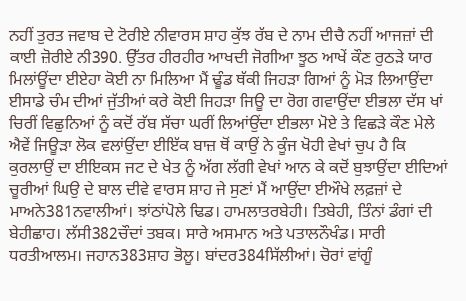ਨਹੀਂ ਤੁਰਤ ਜਵਾਬ ਦੇ ਟੋਰੀਏ ਨੀਵਾਰਸ ਸ਼ਾਹ ਕੁੱਝ ਰੱਬ ਦੇ ਨਾਮ ਦੀਚੈ ਨਹੀਂ ਆਜਜ਼ਾਂ ਦੀ ਕਾਈ ਜ਼ੋਰੀਏ ਨੀ390. ਉੱਤਰ ਹੀਰਹੀਰ ਆਖਦੀ ਜੋਗੀਆ ਝੂਠ ਆਖੇਂ ਕੌਣ ਰੁਠੜੇ ਯਾਰ ਮਿਲਾਂਊਂਦਾ ਈਏਹਾ ਕੋਈ ਨਾ ਮਿਲਿਆ ਮੈਂ ਢੂੰਡ ਥੱਕੀ ਜਿਹੜਾ ਗਿਆਂ ਨੂੰ ਮੋੜ ਲਿਆਉਂਦਾ ਈਸਾਡੇ ਚੰਮ ਦੀਆਂ ਜੁੱਤੀਆਂ ਕਰੇ ਕੋਈ ਜਿਹੜਾ ਜਿਊ ਦਾ ਰੋਗ ਗਵਾਉਂਦਾ ਈਭਲਾ ਦੱਸ ਖਾਂ ਚਿਰੀਂ ਵਿਛੁਨਿਆਂ ਨੂੰ ਕਦੋਂ ਰੱਬ ਸੱਚਾ ਘਰੀਂ ਲਿਆਂਉਂਦਾ ਈਭਲਾ ਮੋਏ ਤੇ ਵਿਛੜੇ ਕੌਣ ਮੇਲੇ ਐਵੇਂ ਜਿਊੜਾ ਲੋਕ ਵਲਾਂਉਂਦਾ ਈਇੱਕ ਬਾਜ਼ ਥੋਂ ਕਾਉਂ ਨੇ ਕੂੰਜ ਖੋਹੀ ਵੇਖਾਂ ਚੁਪ ਹੈ ਕਿ ਕੁਰਲਾਉਂ ਦਾ ਈਇਕਸ ਜਟ ਦੇ ਖੇਤ ਨੂੰ ਅੱਗ ਲੱਗੀ ਵੇਖਾਂ ਆਨ ਕੇ ਕਦੋਂ ਬੁਝਾਉਂਦਾ ਈਦਿਆਂ ਚੂਰੀਆਂ ਘਿਉ ਦੇ ਬਾਲ ਦੀਵੇ ਵਾਰਸ ਸ਼ਾਹ ਜੇ ਸੁਣਾਂ ਮੈਂ ਆਉਂਦਾ ਈਔਖੇ ਲਫ਼ਜ਼ਾਂ ਦੇ ਮਾਅਨੇ381ਨਵਾਲੀਆਂ। ਝਾਂਠਾਂਪੋਲੇ ਢਿਡ। ਹਾਮਲਾਤਰਬੇਹੀ। ਤਿਬੇਹੀ, ਤਿੰਨਾਂ ਡੰਗਾਂ ਦੀ ਬੇਹੀਛਾਹ। ਲੱਸੀ382ਚੌਦਾਂ ਤਬਕ। ਸਾਰੇ ਅਸਮਾਨ ਅਤੇ ਪਤਾਲਨੌਖੰਡ। ਸਾਰੀ ਧਰਤੀਆਲਮ। ਜਹਾਨ383ਸ਼ਾਹ ਭੋਲੂ। ਬਾਂਦਰ384ਸਿੱਲੀਆਂ। ਚੋਰਾਂ ਵਾਂਗੂੰ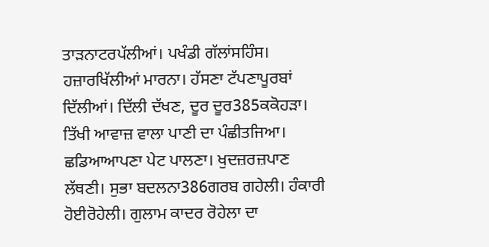ਤਾੜਨਾਟਰਪੱਲੀਆਂ। ਪਖੰਡੀ ਗੱਲਾਂਸਹਿੰਸ। ਹਜ਼ਾਰਖਿੱਲੀਆਂ ਮਾਰਨਾ। ਹੱਸਣਾ ਟੱਪਣਾਪੂਰਬਾਂ ਦਿੱਲੀਆਂ। ਦਿੱਲੀ ਦੱਖਣ, ਦੂਰ ਦੂਰ385ਕਕੋਹੜਾ। ਤਿੱਖੀ ਆਵਾਜ਼ ਵਾਲਾ ਪਾਣੀ ਦਾ ਪੰਛੀਤਜਿਆ। ਛਡਿਆਆਪਣਾ ਪੇਟ ਪਾਲਣਾ। ਖੁਦਜ਼ਰਜ਼ਪਾਣ ਲੱਥਣੀ। ਸੁਭਾ ਬਦਲਨਾ386ਗਰਬ ਗਹੇਲੀ। ਹੰਕਾਰੀ ਹੋਈਰੋਹੇਲੀ। ਗੁਲਾਮ ਕਾਦਰ ਰੋਹੇਲਾ ਦਾ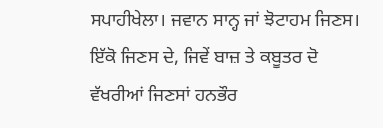ਸਪਾਹੀਖੇਲਾ। ਜਵਾਨ ਸਾਨ੍ਹ ਜਾਂ ਝੋਟਾਹਮ ਜਿਣਸ। ਇੱਕੋ ਜਿਣਸ ਦੇ, ਜਿਵੇਂ ਬਾਜ਼ ਤੇ ਕਬੂਤਰ ਦੋ ਵੱਖਰੀਆਂ ਜਿਣਸਾਂ ਹਨਭੌਰ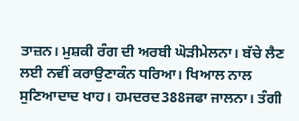ਤਾਜ਼ਨ। ਮੁਸ਼ਕੀ ਰੰਗ ਦੀ ਅਰਬੀ ਘੋੜੀਮੇਲਨਾ। ਬੱਚੇ ਲੈਣ ਲਈ ਨਵੀਂ ਕਰਾਉਣਾਕੰਨ ਧਰਿਆ। ਖਿਆਲ ਨਾਲ ਸੁਣਿਆਦਾਦ ਖਾਹ। ਹਮਦਰਦ388ਜਫਾ ਜਾਲਨਾ। ਤੰਗੀ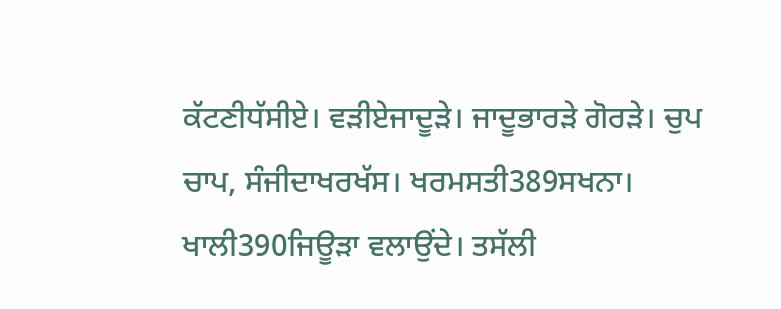ਕੱਟਣੀਧੱਸੀਏ। ਵੜੀਏਜਾਦੂੜੇ। ਜਾਦੂਭਾਰੜੇ ਗੋਰੜੇ। ਚੁਪ ਚਾਪ, ਸੰਜੀਦਾਖਰਖੱਸ। ਖਰਮਸਤੀ389ਸਖਨਾ। ਖਾਲੀ390ਜਿਊੜਾ ਵਲਾਉਂਦੇ। ਤਸੱਲੀ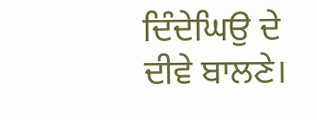ਦਿੰਦੇਘਿਉ ਦੇ ਦੀਵੇ ਬਾਲਣੇ।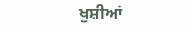ਖੁਸ਼ੀਆਂ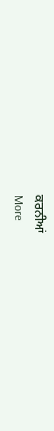ਕਰਨੀਆਂ
More